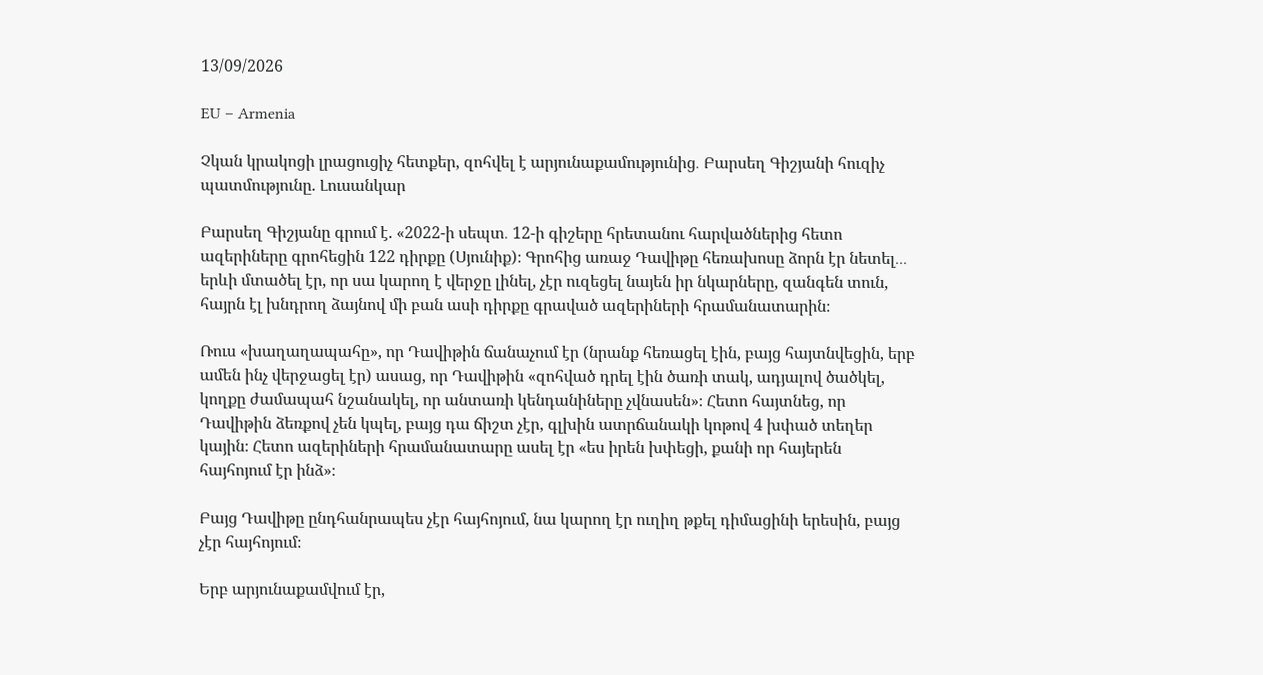13/09/2026

EU – Armenia

Չկան կրակոցի լրացուցիչ հետքեր, զոհվել է արյունաքամությունից․ Բարսեղ Գիշյանի հուզիչ պատմությունը. Լուսանկար

Բարսեղ Գիշյանը գրում է. «2022-ի սեպտ․ 12-ի գիշերը հրետանու հարվածներից հետո ազերիները գրոհեցին 122 դիրքը (Սյունիք)։ Գրոհից առաջ Դավիթը հեռախոսը ձորն էր նետել․․․ երևի մտածել էր, որ սա կարող է վերջը լինել, չէր ուզեցել նայեն իր նկարները, զանգեն տուն, հայրն էլ խնդրող ձայնով մի բան ասի դիրքը գրաված ազերիների հրամանատարին։

Ռուս «խաղաղապահը», որ Դավիթին ճանաչում էր (նրանք հեռացել էին, բայց հայտնվեցին, երբ ամեն ինչ վերջացել էր) ասաց, որ Դավիթին «զոհված դրել էին ծառի տակ, ադյալով ծածկել, կողքը ժամապահ նշանակել, որ անտառի կենդանիները չվնասեն»։ Հետո հայտնեց, որ Դավիթին ձեռքով չեն կպել, բայց դա ճիշտ չէր, գլխին ատրճանակի կոթով 4 խփած տեղեր կային։ Հետո ազերիների հրամանատարը ասել էր «ես իրեն խփեցի, քանի որ հայերեն հայհոյում էր ինձ»։

Բայց Դավիթը ընդհանրապես չէր հայհոյում, նա կարող էր ուղիղ թքել դիմացինի երեսին, բայց չէր հայհոյում։

Երբ արյունաքամվում էր,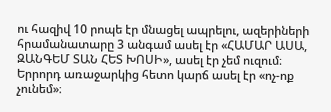ու հազիվ 10 րոպե էր մնացել ապրելու, ազերիների հրամանատարը 3 անգամ ասել էր «ՀԱՄԱՐ ԱՍԱ, ԶԱՆԳԵՄ ՏԱՆ ՀԵՏ ԽՈՍԻ», ասել էր չեմ ուզում։ Երրորդ առաջարկից հետո կարճ ասել էր «ոչ-ոք չունեմ»։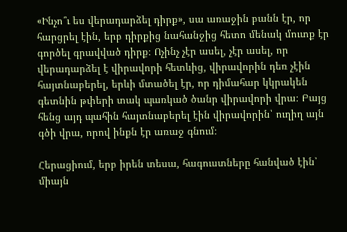«Ինչո՞ւ ես վերադարձել դիրք», սա առաջին բանն էր, որ հարցրել էին, երբ դիրքից նահանջից հետո մենակ մուտք էր գործել գրավված դիրք։ Ոչինչ չէր ասել, չէր ասել, որ վերադարձել է վիրավորի հետևից, վիրավորին դեռ չէին հայտնաբերել, երևի մտածել էր, որ դիմահար կկրակեն գետնին թփերի տակ պառկած ծանր վիրավորի վրա։ Բայց հենց այդ պահին հայտնաբերել էին վիրավորին՝ ուղիղ այն գծի վրա, որով ինքն էր առաջ գնում։

Հերացիում, երբ իրեն տեսա, հագուստները հանված էին՝ միայն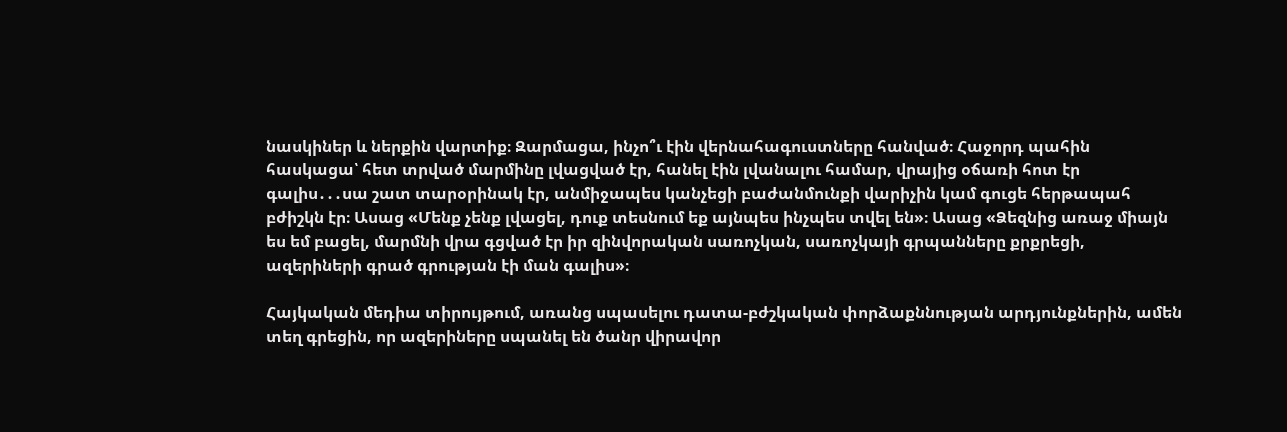նասկիներ և ներքին վարտիք։ Զարմացա, ինչո՞ւ էին վերնահագուստները հանված։ Հաջորդ պահին հասկացա՝ հետ տրված մարմինը լվացված էր, հանել էին լվանալու համար, վրայից օճառի հոտ էր գալիս․․․սա շատ տարօրինակ էր, անմիջապես կանչեցի բաժանմունքի վարիչին կամ գուցե հերթապահ բժիշկն էր։ Ասաց «Մենք չենք լվացել, դուք տեսնում եք այնպես ինչպես տվել են»։ Ասաց «Ձեզնից առաջ միայն ես եմ բացել, մարմնի վրա գցված էր իր զինվորական սառոչկան, սառոչկայի գրպանները քրքրեցի, ազերիների գրած գրության էի ման գալիս»։

Հայկական մեդիա տիրույթում, առանց սպասելու դատա-բժշկական փորձաքննության արդյունքներին, ամեն տեղ գրեցին, որ ազերիները սպանել են ծանր վիրավոր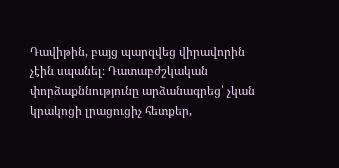Դավիթին, բայց պարզվեց վիրավորին չէին սպանել։ Դատաբժշկական փորձաքննությունը արձանագրեց՝ չկան կրակոցի լրացուցիչ հետքեր,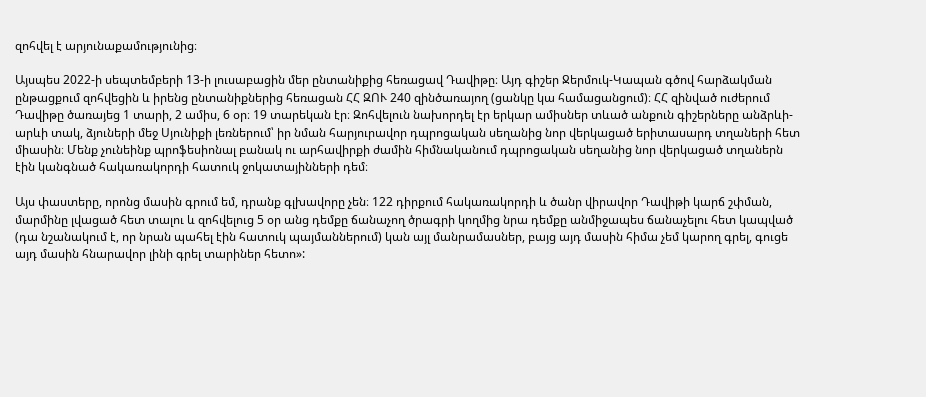զոհվել է արյունաքամությունից։

Այսպես 2022-ի սեպտեմբերի 13-ի լուսաբացին մեր ընտանիքից հեռացավ Դավիթը։ Այդ գիշեր Ջերմուկ-Կապան գծով հարձակման ընթացքում զոհվեցին և իրենց ընտանիքներից հեռացան ՀՀ ԶՈՒ 240 զինծառայող (ցանկը կա համացանցում)։ ՀՀ զինված ուժերում Դավիթը ծառայեց 1 տարի, 2 ամիս, 6 օր։ 19 տարեկան էր։ Զոհվելուն նախորդել էր երկար ամիսներ տևած անքուն գիշերները անձրևի-արևի տակ, ձյուների մեջ Սյունիքի լեռներում՝ իր նման հարյուրավոր դպրոցական սեղանից նոր վերկացած երիտասարդ տղաների հետ միասին։ Մենք չունեինք պրոֆեսիոնալ բանակ ու արհավիրքի ժամին հիմնականում դպրոցական սեղանից նոր վերկացած տղաներն էին կանգնած հակառակորդի հատուկ ջոկատայինների դեմ։

Այս փաստերը, որոնց մասին գրում եմ, դրանք գլխավորը չեն։ 122 դիրքում հակառակորդի և ծանր վիրավոր Դավիթի կարճ շփման, մարմինը լվացած հետ տալու և զոհվելուց 5 օր անց դեմքը ճանաչող ծրագրի կողմից նրա դեմքը անմիջապես ճանաչելու հետ կապված (դա նշանակում է, որ նրան պահել էին հատուկ պայմաններում) կան այլ մանրամասներ, բայց այդ մասին հիմա չեմ կարող գրել, գուցե այդ մասին հնարավոր լինի գրել տարիներ հետո»: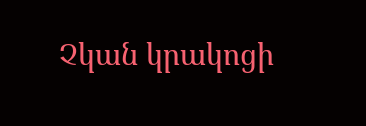Չկան կրակոցի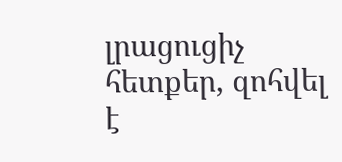լրացուցիչ հետքեր, զոհվել է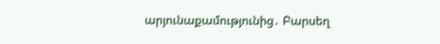արյունաքամությունից․ Բարսեղ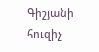Գիշյանի հուզիչ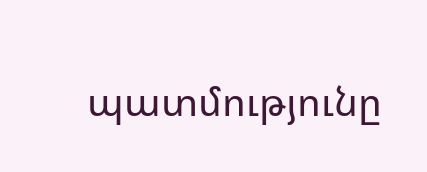պատմությունը